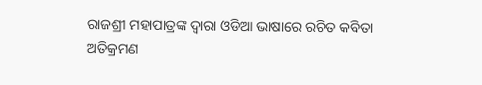ରାଜଶ୍ରୀ ମହାପାତ୍ରଙ୍କ ଦ୍ୱାରା ଓଡିଆ ଭାଷାରେ ରଚିତ କବିତା
ଅତିକ୍ରମଣ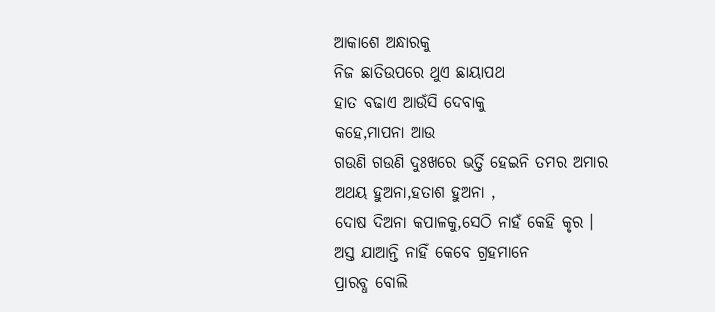ଆକାଶେ ଅନ୍ଧାରକୁ
ନିଜ ଛାତିଉପରେ ଥୁଏ ଛାୟାପଥ
ହାତ ବଢାଏ ଆଉଁସି ଦେବାକୁ
କହେ,ମାପନା ଆଉ
ଗଉଣି ଗଉଣି ଦୁଃଖରେ ଭର୍ତ୍ତି ହେଇନି ତମର ଅମାର
ଅଥୟ ହୁଅନା,ହତାଶ ହୁଅନା ,
ଦୋଷ ଦିଅନା କପାଳକୁ,ସେଠି ନାହଁ କେହି କୃର ।
ଅସ୍ତ ଯାଆନ୍ତି ନାହିଁ କେବେ ଗ୍ରହମାନେ
ପ୍ରାରବ୍ଧ ବୋଲି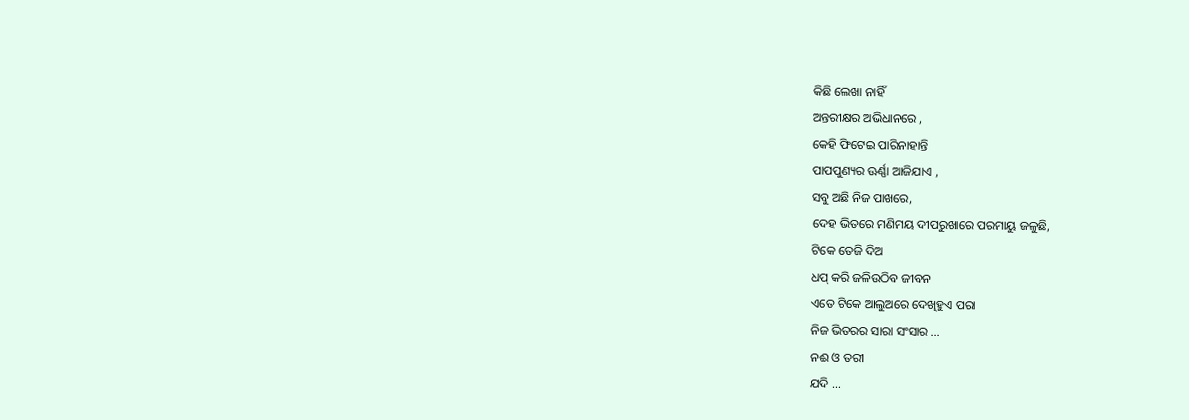କିଛି ଲେଖା ନାହିଁ
ଅନ୍ତରୀକ୍ଷର ଅଭିଧାନରେ ,
କେହି ଫିଟେଇ ପାରିନାହାନ୍ତି
ପାପପୁଣ୍ୟର ଊର୍ଣ୍ଣା ଆଜିଯାଏ ,
ସବୁ ଅଛି ନିଜ ପାଖରେ,
ଦେହ ଭିତରେ ମଣିମୟ ଦୀପରୁଖାରେ ପରମାୟୁ ଜଳୁଛି,
ଟିକେ ତେଜି ଦିଅ
ଧପ୍ କରି ଜଳିଉଠିବ ଜୀବନ
ଏତେ ଟିକେ ଆଲୁଅରେ ଦେଖିହୁଏ ପରା
ନିଜ ଭିତରର ସାରା ସଂସାର …
ନଈ ଓ ତରୀ
ଯଦି …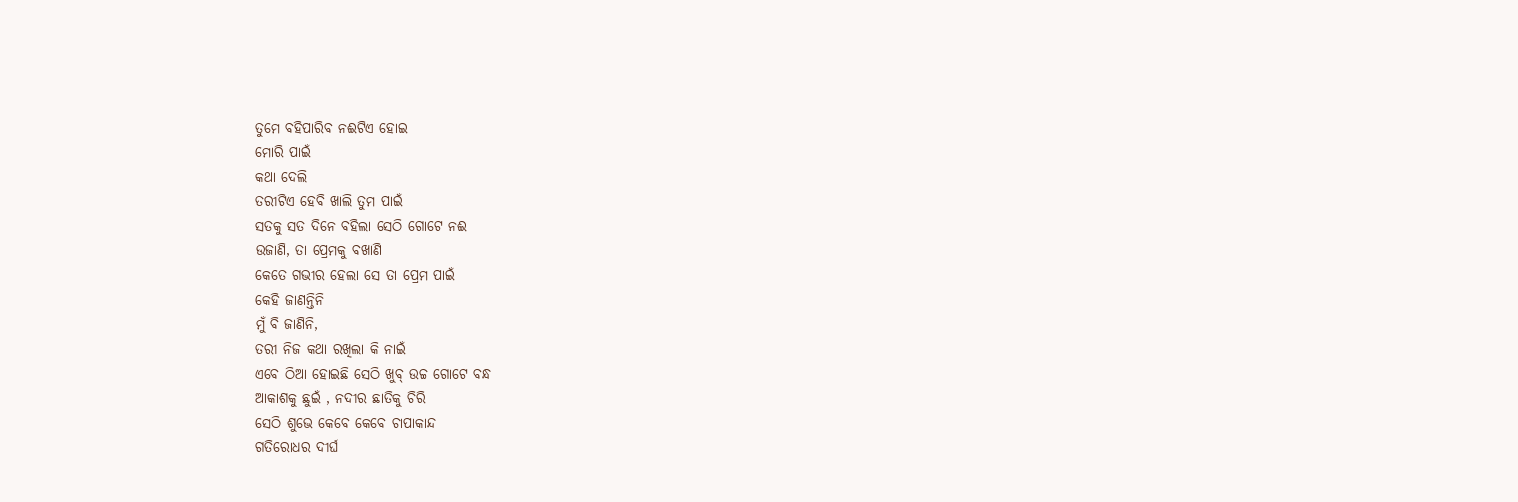ତୁମେ ବହିପାରିବ ନଈଟିଏ ହୋଇ
ମୋରି ପାଇଁ
କଥା ଦେଲି
ତରୀଟିଏ ହେବି ଖାଲି ତୁମ ପାଇଁ
ସତକୁ ସତ ଦିନେ ବହିଲା ସେଠି ଗୋଟେ ନଈ
ଉଜାଣି, ତା ପ୍ରେମକୁ ବଖାଣି
କେତେ ଗଭୀର ହେଲା ସେ ତା ପ୍ରେମ ପାଇଁ
କେହି ଜାଣନ୍ତିନି
ମୁଁ ବି ଜାଣିନି,
ତରୀ ନିଜ କଥା ରଖିଲା କି ନାଇଁ
ଏବେ ଠିଆ ହୋଇଛି ସେଠି ଖୁବ୍ ଉଚ୍ଚ ଗୋଟେ ବନ୍ଧ
ଆକାଶକୁ ଛୁଇଁ , ନଦୀର ଛାତିକୁ ଚିରି
ସେଠି ଶୁଭେ କେବେ କେବେ ଚାପାକାନ୍ଦ
ଗତିରୋଧର ଦୀର୍ଘ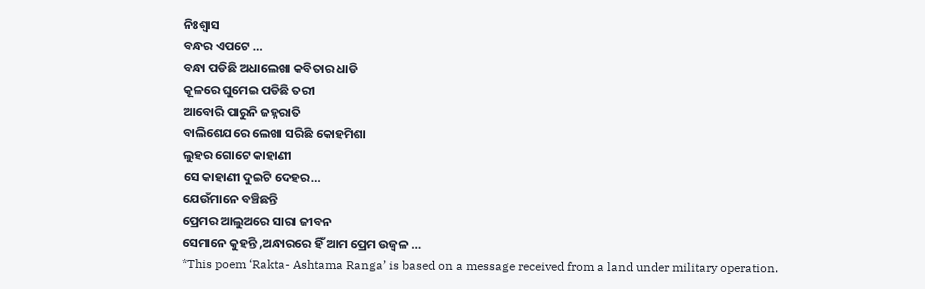ନିଃଶ୍ୱାସ
ବନ୍ଧର ଏପଟେ …
ବନ୍ଧା ପଡିଛି ଅଧାଲେଖା କବିତାର ଧାଡି
କୂଳରେ ଘୁମେଇ ପଡିଛି ତରୀ
ଆବୋରି ପାରୁନି ଜହ୍ନରାତି
ବାଲିଶେଯରେ ଲେଖା ସରିଛି କୋହମିଶା
ଲୁହର ଗୋଟେ କାହାଣୀ
ସେ କାହାଣୀ ଦୁଇଟି ଦେହର…
ଯେଉଁମାନେ ବଞ୍ଚିଛନ୍ତି
ପ୍ରେମର ଆଲୁଅରେ ସାରା ଜୀବନ
ସେମାନେ କୁହନ୍ତି ,ଅନ୍ଧାରରେ ହିଁ ଆମ ପ୍ରେମ ଉଜ୍ବଳ …
*This poem ‘Rakta- Ashtama Ranga’ is based on a message received from a land under military operation.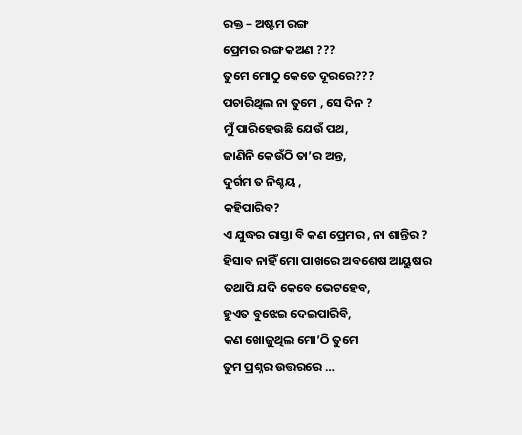ରକ୍ତ – ଅଷ୍ଟମ ରଙ୍ଗ
ପ୍ରେମର ରଙ୍ଗ କଅଣ ???
ତୁମେ ମୋଠୁ କେତେ ଦୂରରେ???
ପଚାରିଥିଲ ନା ତୁମେ , ସେ ଦିନ ?
ମୁଁ ପାରିହେଉଛି ଯେଉଁ ପଥ,
ଜାଣିନି କେଉଁଠି ତା’ର ଅନ୍ତ,
ଦୁର୍ଗମ ତ ନିଶ୍ଚୟ ,
କହିପାରିବ?
ଏ ଯୁଦ୍ଧର ରାସ୍ତା ବି କଣ ପ୍ରେମର , ନା ଶାନ୍ତିର ?
ହିସାବ ନାହିଁ ମୋ ପାଖରେ ଅବଶେଷ ଆୟୁଷର
ତଥାପି ଯଦି କେବେ ଭେଟହେବ,
ହୁଏତ ବୁଝେଇ ଦେଇପାରିବି,
କଣ ଖୋଜୁଥିଲ ମୋ’ଠି ତୁମେ
ତୁମ ପ୍ରଶ୍ନର ଉତ୍ତରରେ …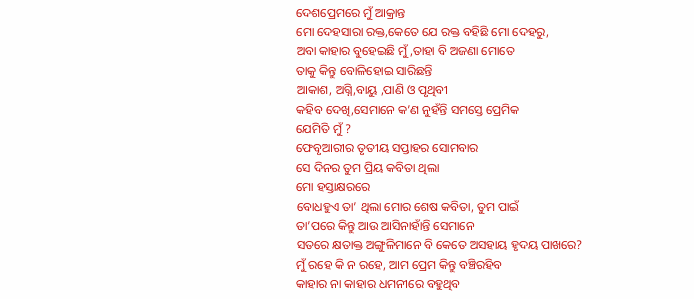ଦେଶପ୍ରେମରେ ମୁଁ ଆକ୍ରାନ୍ତ
ମୋ ଦେହସାରା ରକ୍ତ,କେତେ ଯେ ରକ୍ତ ବହିଛି ମୋ ଦେହରୁ,
ଅବା କାହାର ବୁହେଇଛି ମୁଁ,ତାହା ବି ଅଜଣା ମୋତେ
ତାକୁ କିନ୍ତୁ ବୋଳିହୋଇ ସାରିଛନ୍ତି
ଆକାଶ, ଅଗ୍ନି,ବାୟୁ ,ପାଣି ଓ ପୃଥିବୀ
କହିବ ଦେଖି,ସେମାନେ କ’ଣ ନୁହଁନ୍ତି ସମସ୍ତେ ପ୍ରେମିକ
ଯେମିତି ମୁଁ ?
ଫେବୃଆରୀର ତୃତୀୟ ସପ୍ତାହର ସୋମବାର
ସେ ଦିନର ତୁମ ପ୍ରିୟ କବିତା ଥିଲା
ମୋ ହସ୍ତାକ୍ଷରରେ
ବୋଧହୁଏ ତା’ ଥିଲା ମୋର ଶେଷ କବିତା, ତୁମ ପାଇଁ
ତା’ପରେ କିନ୍ତୁ ଆଉ ଆସିନାହାଁନ୍ତି ସେମାନେ
ସତରେ କ୍ଷତାକ୍ତ ଅଙ୍ଗୁଳିମାନେ ବି କେତେ ଅସହାୟ ହୃଦୟ ପାଖରେ?
ମୁଁ ରହେ କି ନ ରହେ, ଆମ ପ୍ରେମ କିନ୍ତୁ ବଞ୍ଚିରହିବ
କାହାର ନା କାହାର ଧମନୀରେ ବହୁଥିବ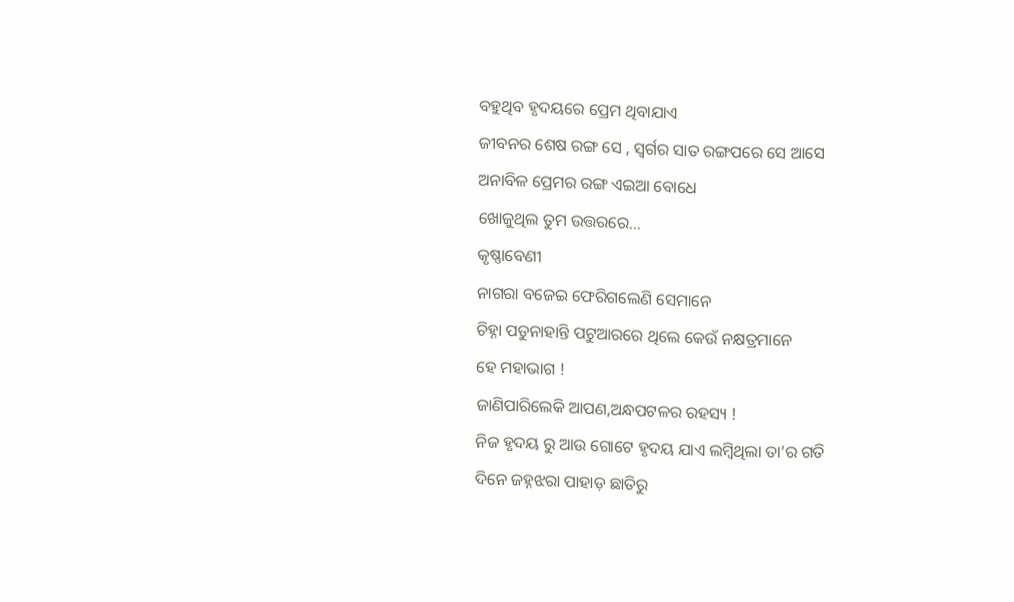ବହୁଥିବ ହୃଦୟରେ ପ୍ରେମ ଥିବାଯାଏ
ଜୀବନର ଶେଷ ରଙ୍ଗ ସେ , ସ୍ୱର୍ଗର ସାତ ରଙ୍ଗପରେ ସେ ଆସେ
ଅନାବିଳ ପ୍ରେମର ରଙ୍ଗ ଏଇଆ ବୋଧେ
ଖୋଜୁଥିଲ ତୁମ ଉତ୍ତରରେ…
କୃଷ୍ଣାବେଣୀ
ନାଗରା ବଜେଇ ଫେରିଗଲେଣି ସେମାନେ
ଚିହ୍ନା ପଡୁନାହାନ୍ତି ପଟୁଆରରେ ଥିଲେ କେଉଁ ନକ୍ଷତ୍ରମାନେ
ହେ ମହାଭାଗ !
ଜାଣିପାରିଲେକି ଆପଣ,ଅନ୍ଧପଟଳର ରହସ୍ୟ !
ନିଜ ହୃଦୟ ରୁ ଆଉ ଗୋଟେ ହୃଦୟ ଯାଏ ଲମ୍ବିଥିଲା ତା’ର ଗତି
ଦିନେ ଜହ୍ନଝରା ପାହାଡ଼ ଛାତିରୁ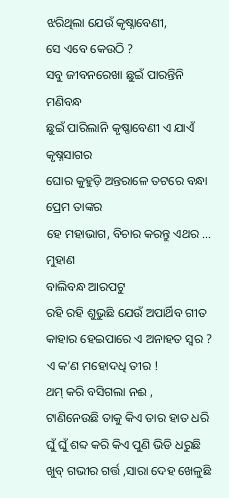ଝରିଥିଲା ଯେଉଁ କୃଷ୍ନାବେଣୀ,
ସେ ଏବେ କେଉଠି ?
ସବୁ ଜୀବନରେଖା ଛୁଇଁ ପାରନ୍ତିନି ମଣିବନ୍ଧ
ଛୁଇଁ ପାରିଲାନି କୃଷ୍ଣାବେଣୀ ଏ ଯାଏଁ କୃଷ୍ନସାଗର
ଘୋର କୁହୁଡ଼ି ଅନ୍ତରାଳେ ତଟରେ ବନ୍ଧା ପ୍ରେମ ତାଙ୍କର
ହେ ମହାଭାଗ, ବିଚାର କରନ୍ତୁ ଏଥର …
ମୁହାଣ
ବାଲିବନ୍ଧ ଆରପଟୁ
ରହି ରହି ଶୁଭୁଛି ଯେଉଁ ଅପାର୍ଥିବ ଗୀତ
କାହାର ହେଇପାରେ ଏ ଅନାହତ ସ୍ୱର ?
ଏ କ’ଣ ମହୋଦଧି ତୀର !
ଥମ୍ କରି ବସିଗଲା ନଈ ,
ଟାଣିନେଉଛି ତାକୁ କିଏ ତାର ହାତ ଧରି
ଘୁଁ ଘୁଁ ଶବ୍ଦ କରି କିଏ ପୁଣି ଭିଡି ଧରୁଛି
ଖୁବ୍ ଗଭୀର ଗର୍ତ୍ତ ,ସାରା ଦେହ ଖେଳୁଛି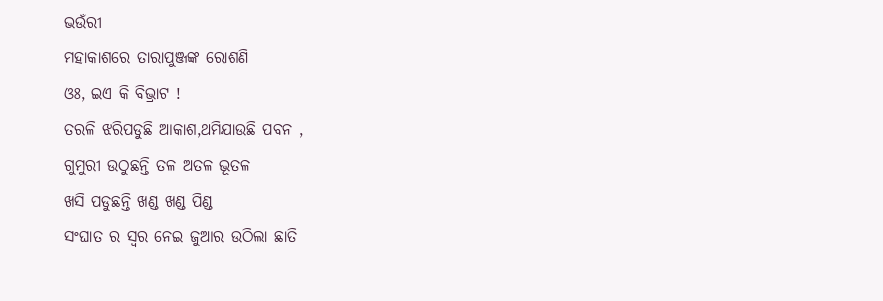ଭଉଁରୀ
ମହାକାଶରେ ତାରାପୁଞ୍ଜଙ୍କ ରୋଶଣି
ଓଃ, ଇଏ କି ବିଭ୍ରାଟ !
ତରଳି ଝରିପଡୁଛି ଆକାଶ,ଥମିଯାଉଛି ପବନ ,
ଗୁମୁରୀ ଉଠୁଛନ୍ତି ତଳ ଅତଳ ଭୂତଳ
ଖସି ପଡୁଛନ୍ତି ଖଣ୍ଡ ଖଣ୍ଡ ପିଣ୍ଡ
ସଂଘାତ ର ସ୍ବର ନେଇ ଜୁଆର ଉଠିଲା ଛାତି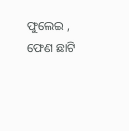ଫୁଲେଇ ,
ଫେଣ ଛାଟି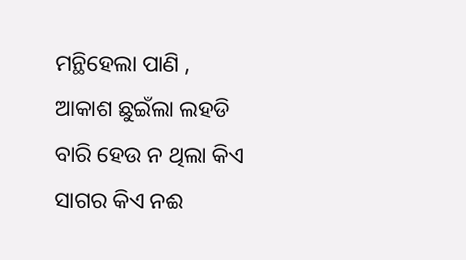ମନ୍ଥିହେଲା ପାଣି ,
ଆକାଶ ଛୁଇଁଲା ଲହଡି
ବାରି ହେଉ ନ ଥିଲା କିଏ ସାଗର କିଏ ନଈ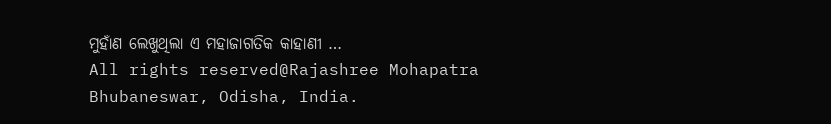ମୁହାଁଣ ଲେଖୁଥିଲା ଏ ମହାଜାଗତିକ କାହାଣୀ …
All rights reserved@Rajashree Mohapatra
Bhubaneswar, Odisha, India.